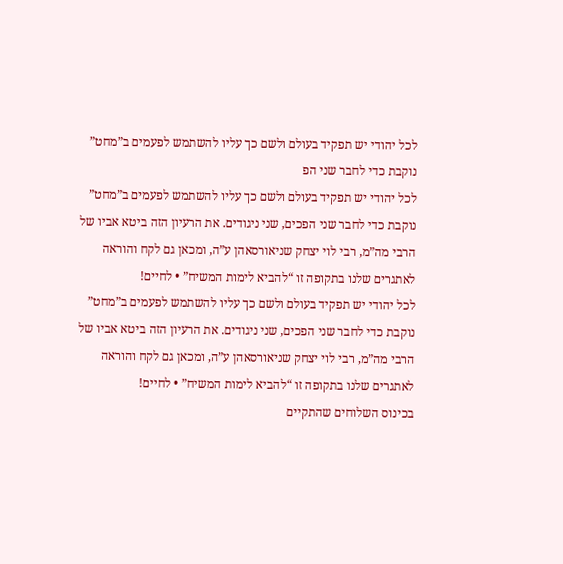לכל יהודי יש תפקיד בעולם ולשם כך עליו להשתמש לפעמים ב”מחט” נוקבת כדי לחבר שני הפ
לכל יהודי יש תפקיד בעולם ולשם כך עליו להשתמש לפעמים ב”מחט” נוקבת כדי לחבר שני הפכים, שני ניגודים. את הרעיון הזה ביטא אביו של הרבי מה”מ, רבי לוי יצחק שניאורסאהן ע”ה, ומכאן גם לקח והוראה לאתגרים שלנו בתקופה זו “להביא לימות המשיח” • לחיים!
לכל יהודי יש תפקיד בעולם ולשם כך עליו להשתמש לפעמים ב”מחט” נוקבת כדי לחבר שני הפכים, שני ניגודים. את הרעיון הזה ביטא אביו של הרבי מה”מ, רבי לוי יצחק שניאורסאהן ע”ה, ומכאן גם לקח והוראה לאתגרים שלנו בתקופה זו “להביא לימות המשיח” • לחיים!
בכינוס השלוחים שהתקיים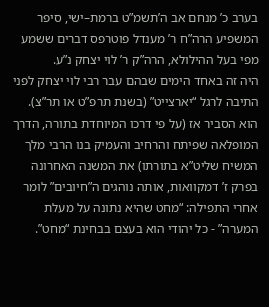בערב כ’ מנחם אב ה’תשמ”ט ברמת–ישי, סיפר המשפיע הרה”ח ר’ מענדל פוטרפס דברים ששמע מפי בעל ההילולא, הרה”ק ר’ לוי יצחק נ”ע.
היה זה באחד הימים שבהם עבר רבי לוי יצחק לפני התיבה לרגל “יארצייט” (בשנת תרפ”ט או תר”צ). הוא הסביר אז (על פי דרכו המיוחדת בתורה, הדרך המופלאה שפיתח והרחיב והעמיק בנו הרבי מלך המשיח שליט”א בתורתו) את המשנה האחרונה בפרק ז’ דמקוואות, אותה נוהגים ה”חיובים” לומר אחרי התפילה: “מחט שהיא נתונה על מעלת המערה” - כל יהודי הוא בעצם בבחינת “מחט”.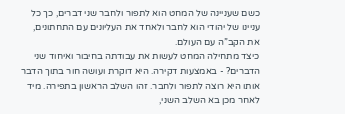כשם שעניינה של המחט הוא לתפור ולחבר שני דברים, כך כל עניינו של יהודי הוא לחבר ולאחד את העליונים עם התחתונים, את הקב”ה עם העולם.
כיצד מתחילה המחט לעשות את עבודתה בחיבור ואיחוד שני הדברים? - באמצעות דקירה. היא דוקרת ועושה חור בתוך הדבר אותו היא רוצה לתפור ולחבר. זהו השלב הראשון בתפירה. מיד לאחר מכן בא השלב השני,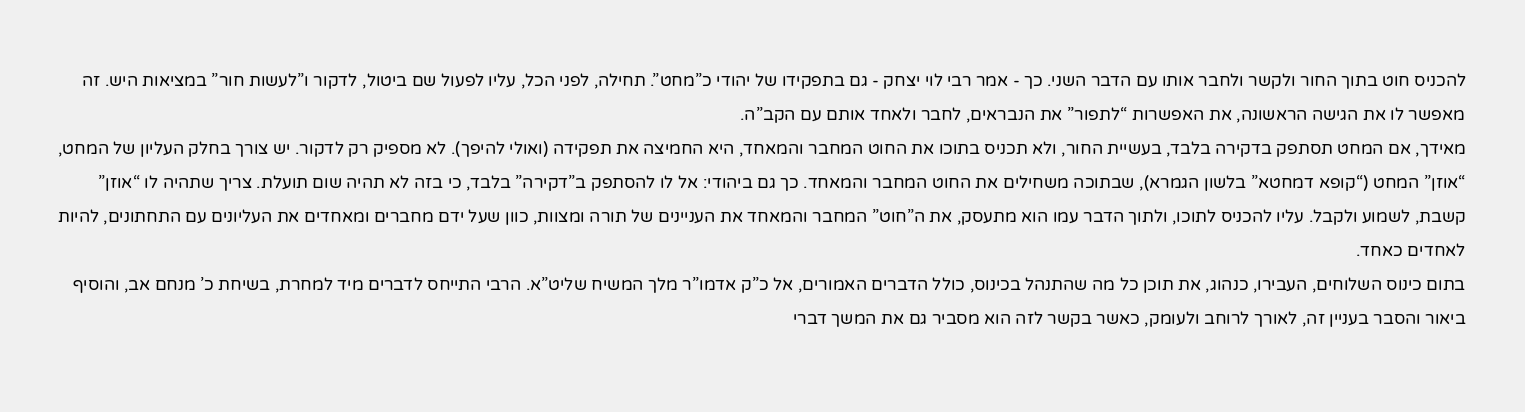להכניס חוט בתוך החור ולקשר ולחבר אותו עם הדבר השני. כך - אמר רבי לוי יצחק - גם בתפקידו של יהודי כ”מחט”. תחילה, לפני הכל, עליו לפעול שם ביטול, לדקור ו”לעשות חור” במציאות היש. זה מאפשר לו את הגישה הראשונה, את האפשרות “לתפור” את הנבראים, לחבר ולאחד אותם עם הקב”ה.
מאידך, אם המחט תסתפק בדקירה בלבד, בעשיית החור, ולא תכניס בתוכו את החוט המחבר והמאחד, היא החמיצה את תפקידה (ואולי להיפך). לא מספיק רק לדקור. יש צורך בחלק העליון של המחט, “אוזן” המחט (“קופא דמחטא” בלשון הגמרא), שבתוכה משחילים את החוט המחבר והמאחד. כך גם ביהודי: אל לו להסתפק ב”דקירה” בלבד, כי בזה לא תהיה שום תועלת. צריך שתהיה לו “אוזן” קשבת, לשמוע ולקבל. עליו להכניס לתוכו, ולתוך הדבר עמו הוא מתעסק, את ה”חוט” המחבר והמאחד את העניינים של תורה ומצוות, כוון שעל ידם מחברים ומאחדים את העליונים עם התחתונים, להיות לאחדים כאחד.
בתום כינוס השלוחים, העבירו, כנהוג, את תוכן כל מה שהתנהל בכינוס, כולל הדברים האמורים, אל כ”ק אדמו”ר מלך המשיח שליט”א. הרבי התייחס לדברים מיד למחרת, בשיחת כ’ מנחם אב, והוסיף ביאור והסבר בעניין זה, לאורך לרוחב ולעומק, כאשר בקשר לזה הוא מסביר גם את המשך דברי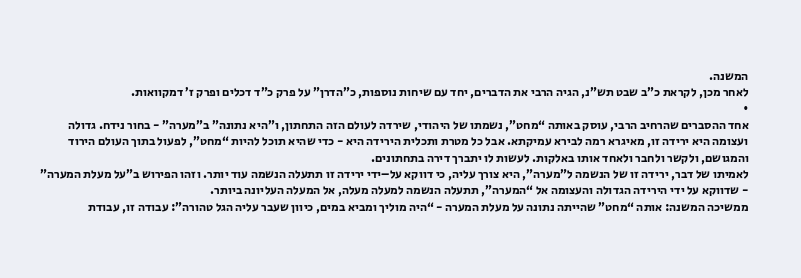המשנה.
לאחר מכן, לקראת כ”ב שבט תש”נ, הגיה הרבי את הדברים, יחד עם שיחות נוספות, כ”הדרן” על פרק כ”ד דכלים ופרק ז’ דמקוואות.
•
אחד ההסברים שהרחיב הרבי, עוסק באותה “מחט”, נשמתו של היהודי, שירדה לעולם הזה התחתון, ו”היא נתונה” ב”מערה” - בחור נידח. גדולה ועצומה היא ירידה זו, מאיגרא רמה לבירא עמיקתא. אבל כל מטרת ותכלית הירידה היא - כדי שהיא תוכל להיות “מחט”, לפעול בתוך העולם הירוד והמגושם, ולקשר ולחבר ולאחד אותו באלקות. לעשות לו יתברך דירה בתחתונים.
לאמיתו של דבר, ירידה זו של הנשמה ל”מערה”, היא צורך עליה, כי דווקא על–ידי ירידה זו תתעלה הנשמה עוד יותר. וזהו הפירוש ב”על מעלת המערה” - שדווקא על ידי הירידה הגדולה והעצומה אל “המערה”, תתעלה הנשמה למעלה מעלה, אל המעלה העליונה ביותר.
ממשיכה המשנה: אותה “מחט” שהייתה נתונה על מעלת המערה - “היה מוליך ומביא במים, כיוון שעבר עליה הגל טהורה”: עבודה זו, עבודת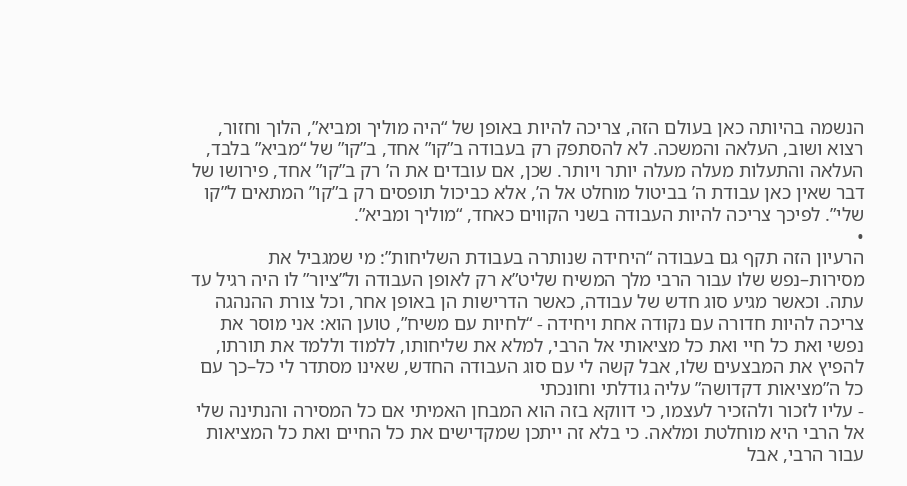הנשמה בהיותה כאן בעולם הזה, צריכה להיות באופן של “היה מוליך ומביא”, הלוך וחזור, רצוא ושוב, העלאה והמשכה. לא להסתפק רק בעבודה ב”קו” אחד, ב”קו” של “מביא” בלבד, העלאה והתעלות מעלה מעלה יותר ויותר. שכן, אם עובדים את ה’ רק ב”קו” אחד, פירושו של דבר שאין כאן עבודת ה’ בביטול מוחלט אל ה’, אלא כביכול תופסים רק ב”קו” המתאים ל”קו שלי”. לפיכך צריכה להיות העבודה בשני הקווים כאחד, “מוליך ומביא”.
•
הרעיון הזה תקף גם בעבודה “היחידה שנותרה בעבודת השליחות”: מי שמגביל את מסירות–נפש שלו עבור הרבי מלך המשיח שליט”א רק לאופן העבודה ול”ציור” לו היה רגיל עד עתה. וכאשר מגיע סוג חדש של עבודה, כאשר הדרישות הן באופן אחר, וכל צורת ההנהגה צריכה להיות חדורה עם נקודה אחת ויחידה - “לחיות עם משיח”, טוען הוא: אני מוסר את נפשי ואת כל חיי ואת כל מציאותי אל הרבי, למלא את שליחותו, ללמוד וללמד את תורתו, להפיץ את המבצעים שלו, אבל קשה לי עם סוג העבודה החדש, שאינו מסתדר לי כל–כך עם כל ה”מציאות דקדושה” עליה גודלתי וחונכתי
- עליו לזכור ולהזכיר לעצמו, כי דווקא בזה הוא המבחן האמיתי אם כל המסירה והנתינה שלי אל הרבי היא מוחלטת ומלאה. כי בלא זה ייתכן שמקדישים את כל החיים ואת כל המציאות עבור הרבי, אבל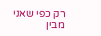רק כפי שאני מבין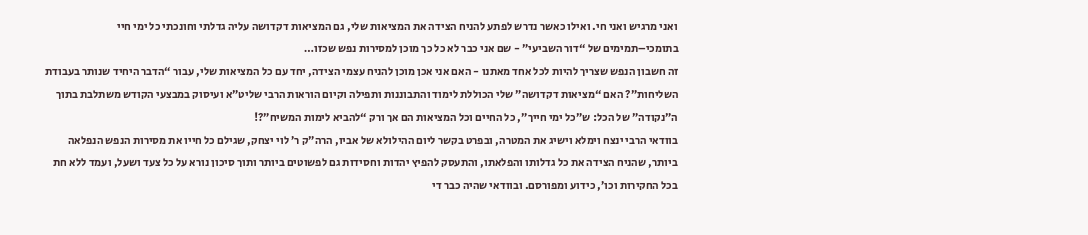ואני מרגיש ואני חי. ואילו כאשר נדרש לפתע להניח הצידה את המציאות שלי, גם המציאות דקדושה עליה גדלתי וחונכתי כל ימי חיי בתומכי–תמימים של “דור השביעי” - שם אני כבר לא כל כך מוכן למסירות נפש שכזו…
זה חשבון הנפש שצריך להיות לכל אחד מאתנו - האם אני אכן מוכן להניח עצמי הצידה, יחד עם כל המציאות שלי, עבור “הדבר היחיד שנותר בעבודת השליחות”? האם “מציאות דקדושה” שלי הכוללת לימוד והתבוננות ותפילה וקיום הוראות הרבי שליט”א ועיסוק במבצעי הקודש משתלבת בתוך ה”נקודה” של הכל: ש”כל ימי חייך”, כל החיים וכל המציאות הם אך ורק “להביא לימות המשיח”?!
בוודאי הרבי ינצח וימלא וישיג את המטרה, ובפרט בקשר ליום ההילולא של אביו, הרה”ק ר’ לוי יצחק, שגילם כל חייו את מסירות הנפש הנפלאה ביותר, שהניח הצידה את כל גדלותו והפלאתו, והתעסק להפיץ יהדות וחסידות גם לפשוטים ביותר ותוך סיכון נורא על כל צעד ושעל, ועמד ללא חת בכל החקירות וכו’, כידוע ומפורסם. ובוודאי שהיה כבר די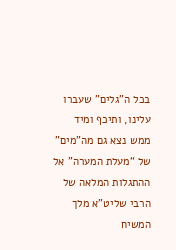בכל ה”גלים” שעברו עלינו, ותיכף ומיד ממש נצא גם מה”מים” של “מעלת המערה” אל ההתגלות המלאה של הרבי שליט”א מלך המשיח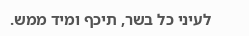לעיני כל בשר, תיכף ומיד ממש.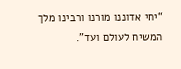“יחי אדוננו מורנו ורבינו מלך המשיח לעולם ועד”.